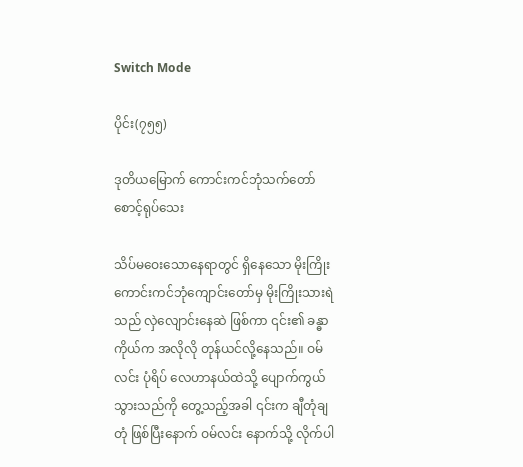Switch Mode

ပိုင်း(၇၅၅)

ဒုတိယ‌မြောက် ကောင်းကင်ဘုံသက်တော်စောင့်ရုပ်သေး

သိပ်မဝေးသောနေရာတွင် ရှိနေသော မိုးကြိုးကောင်းကင်ဘုံကျောင်းတော်မှ မိုးကြိုးသားရဲသည် လှဲလျောင်းနေဆဲ ဖြစ်ကာ ၎င်း၏ ခန္ဓာကိုယ်က အလိုလို တုန်ယင်လို့နေသည်။ ဝမ်လင်း ပုံရိပ် လေဟာနယ်ထဲသို့ ပျောက်ကွယ်သွားသည်ကို တွေ့သည့်အခါ ၎င်းက ချီတုံချတုံ ဖြစ်ပြီးနောက် ဝမ်လင်း နောက်သို့ လိုက်ပါ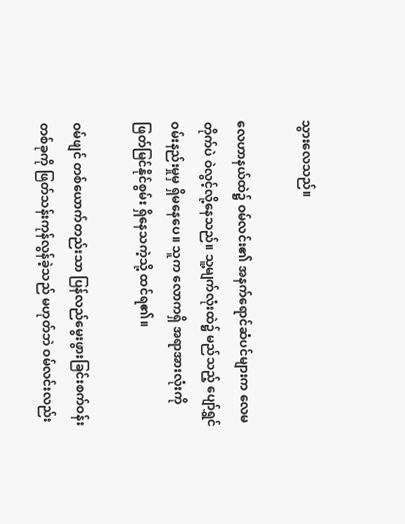သွားလေသည်။

လေဟာနယ်ထဲ၌ ဝမ်လင်း၏ အနက်ရောင်ဆံပင်များက လေမတိုက်ပဲ ဝဲလွင့်လို့နေသည်။ သူ့မျက်လုံးထဲ၌ မည်သည့် ပျော်ရွှင်ဝမ်းနည်းမှုမှ ရှိမနေပေ။ သူက လောကရှိ အရာအားလုံးကို ဖြတ်မြင်နိုင်စွမ်း ရှိနေသကဲ့သို့ ထင်ရ၏။

ဝမ်ဖျင် တစ်ယောက်တည်းသာ ပြန်လည်မွေးဖွားခြင်းစက်ဝန်းတစ်ခုကို ဖြတ်သန်းကုန်လွန်ခဲ့သည် မဟုတ်ဘဲ ဝမ်လင်းလည်း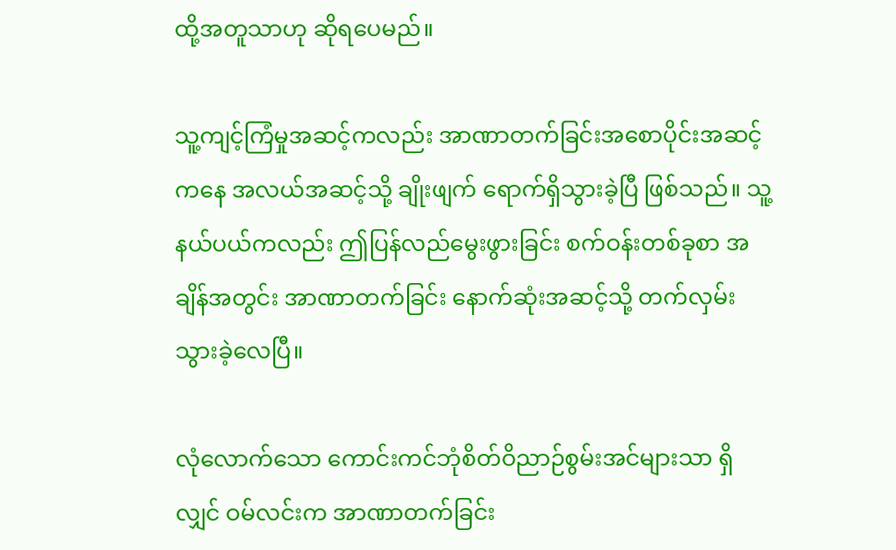ထို့အတူသာဟု ဆိုရပေမည်။

သူ့ကျင့်ကြံမှုအဆင့်ကလည်း အာဏာတက်ခြင်းအစောပိုင်းအဆင့်ကနေ အလယ်အဆင့်သို့ ချိုးဖျက် ရောက်ရှိသွားခဲ့ပြီ ဖြစ်သည်။ သူ့နယ်ပယ်ကလည်း ဤပြန်လည်မွေးဖွားခြင်း စက်ဝန်းတစ်ခုစာ အချိန်အတွင်း အာဏာတက်ခြင်း နောက်ဆုံးအဆင့်သို့ တက်လှမ်းသွားခဲ့လေပြီ။

လုံလောက်သော ကောင်းကင်ဘုံစိတ်ဝိညာဉ်စွမ်းအင်များသာ ရှိလျှင် ဝမ်လင်းက အာဏာတက်ခြင်း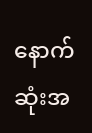နောက်ဆုံးအ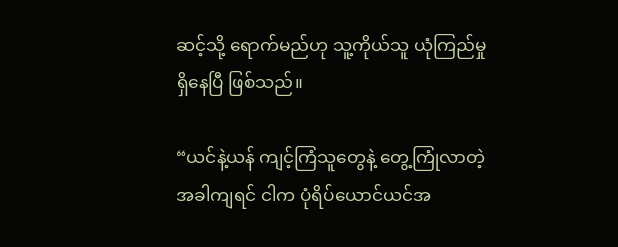ဆင့်သို့ ရောက်မည်ဟု သူ့ကိုယ်သူ ယုံကြည်မှု ရှိနေပြီ ဖြစ်သည်။

“ယင်နဲ့ယန် ကျင့်ကြံသူတွေနဲ့ တွေ့ကြုံလာတဲ့အခါကျရင် ငါက ပုံရိပ်ယောင်ယင်အ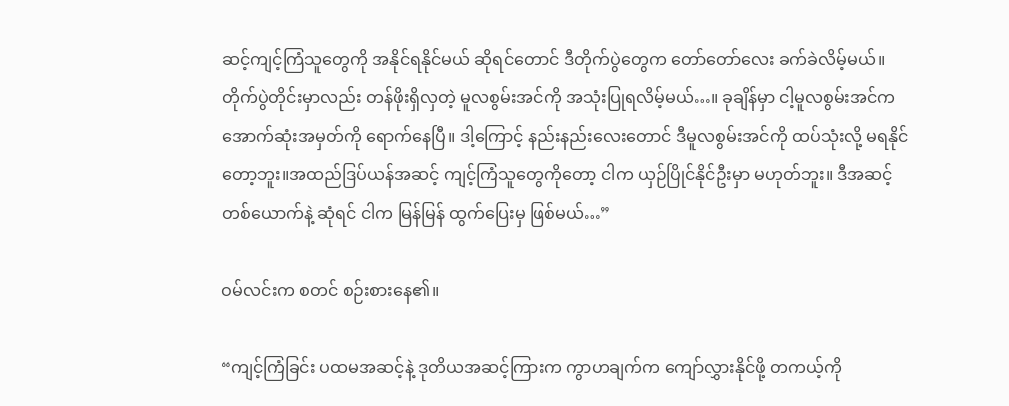ဆင့်ကျင့်ကြံသူတွေကို အနိုင်ရနိုင်မယ် ဆိုရင်တောင် ဒီတိုက်ပွဲတွေက တော်တော်လေး ခက်ခဲလိမ့်မယ်။ တိုက်ပွဲတိုင်းမှာလည်း တန်ဖိုးရှိလှတဲ့ မူလစွမ်းအင်ကို အသုံးပြုရလိမ့်မယ်…။ ခုချိန်မှာ ငါ့မူလစွမ်းအင်က အောက်ဆုံးအမှတ်ကို ရောက်နေပြီ။ ဒါ့ကြောင့် နည်းနည်းလေးတောင် ဒီမူလစွမ်းအင်ကို ထပ်သုံးလို့ မရနိုင်တော့ဘူး။အထည်ဒြပ်ယန်အဆင့် ကျင့်ကြံသူတွေကိုတော့ ငါက ယှဉ်ပြိုင်နိုင်ဦးမှာ မဟုတ်ဘူး။ ဒီအဆင့် တစ်ယောက်နဲ့ ဆုံရင် ငါက မြန်မြန် ထွက်ပြေးမှ ဖြစ်မယ်…”

ဝမ်လင်းက စတင် စဉ်းစားနေ၏။

“ကျင့်ကြံခြင်း ပထမအဆင့်နဲ့ ဒုတိယအဆင့်ကြားက ကွာဟချက်က ကျော်လွှားနိုင်ဖို့ တကယ့်ကို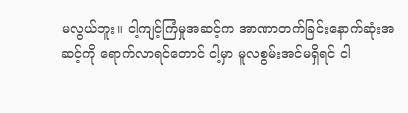မလွယ်ဘူး။ ငါ့ကျင့်ကြံမှုအဆင့်က အာဏာတက်ခြင်းနောက်ဆုံးအဆင့်ကို ရောက်လာရင်တောင် ငါ့မှာ မူလစွမ်းအင်မရှိရင် ငါ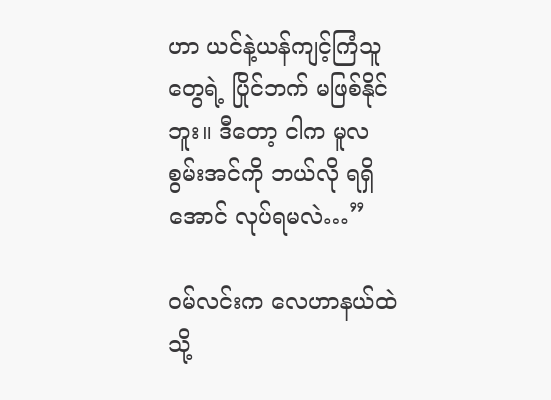ဟာ ယင်နဲ့ယန်ကျင့်ကြံသူတွေရဲ့ ပြိုင်ဘက် မဖြစ်နိုင်ဘူး။ ဒီတော့ ငါက မူလစွမ်းအင်ကို ဘယ်လို ရရှိအောင် လုပ်ရမလဲ…”

ဝမ်လင်းက လေဟာနယ်ထဲသို့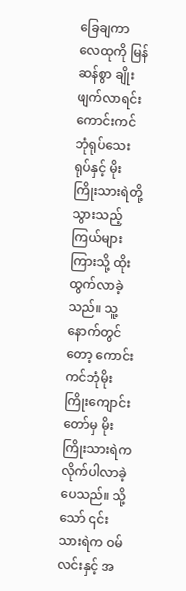ခြေချကာ လေထုကို မြန်ဆန်စွာ ချိုးဖျက်လာရင်း ကောင်းကင်ဘုံရုပ်သေးရုပ်နှင့် မိုးကြိုးသားရဲတို့ သွားသည့် ကြယ်များကြားသို့ ထိုးထွက်လာခဲ့သည်။ သူ့နောက်တွင်တော့ ကောင်းကင်ဘုံမိုးကြိုးကျောင်းတော်မှ မိုးကြိုးသားရဲက လိုက်ပါလာခဲ့ပေသည်။ သို့သော် ၎င်းသားရဲက ဝမ်လင်းနှင့် အ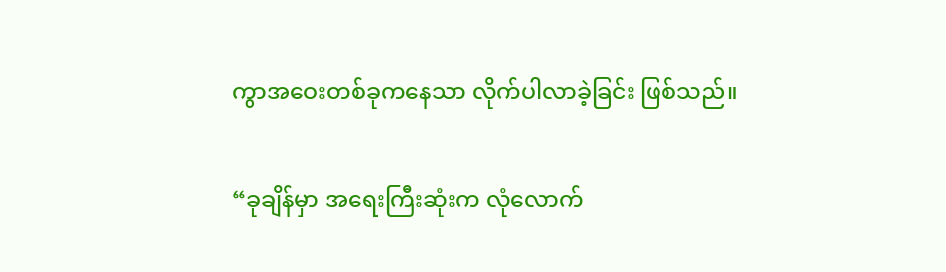ကွာအဝေးတစ်ခုကနေသာ လိုက်ပါလာခဲ့ခြင်း ဖြစ်သည်။

“ခုချိန်မှာ အရေးကြီးဆုံးက လုံလောက်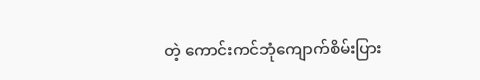တဲ့ ကောင်းကင်ဘုံကျောက်စိမ်းပြား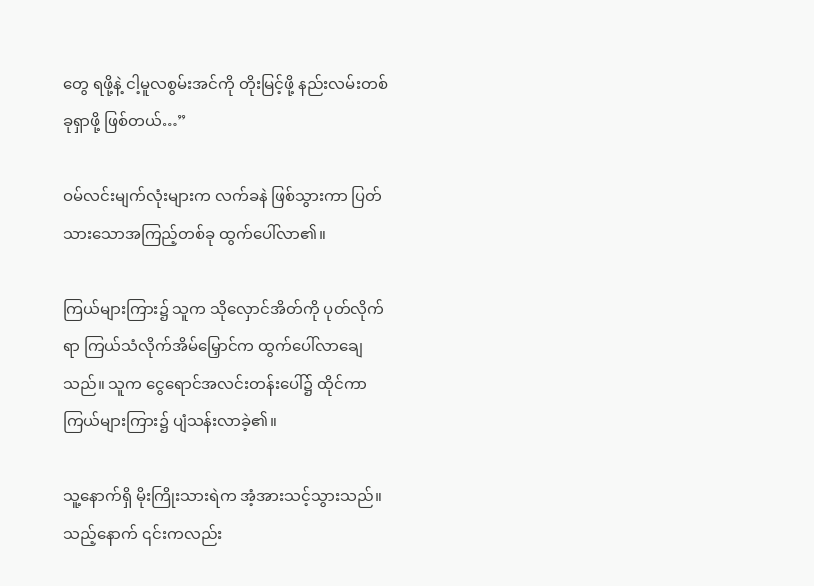တွေ ရဖို့နဲ့ ငါ့မူလစွမ်းအင်ကို တိုးမြင့်ဖို့ နည်းလမ်းတစ်ခုရှာဖို့ ဖြစ်တယ်…”

ဝမ်လင်းမျက်လုံးများက လက်ခနဲ ဖြစ်သွားကာ ပြတ်သားသောအကြည့်တစ်ခု ထွက်ပေါ်လာ၏။

ကြယ်များကြား၌ သူက သိုလှောင်အိတ်ကို ပုတ်လိုက်ရာ ကြယ်သံလိုက်အိမ်မြှောင်က ထွက်ပေါ်လာချေသည်။ သူက ငွေရောင်အလင်းတန်းပေါ်၌ ထိုင်ကာ ကြယ်များကြား၌ ပျံသန်းလာခဲ့၏။

သူ့နောက်ရှိ မိုးကြိုးသားရဲက အံ့အားသင့်သွားသည်။သည့်နောက် ၎င်းကလည်း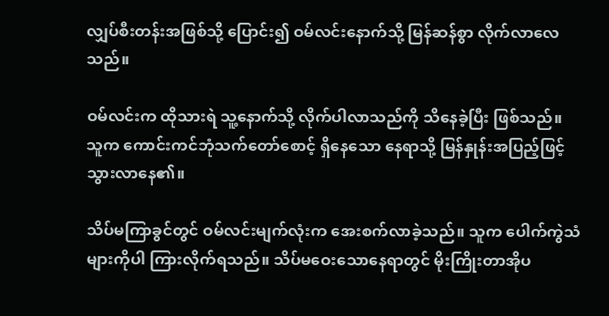လျှပ်စီးတန်းအဖြစ်သို့ ပြောင်း၍ ဝမ်လင်းနောက်သို့ မြန်ဆန်စွာ လိုက်လာလေသည်။

ဝမ်လင်းက ထိုသားရဲ သူ့နောက်သို့ လိုက်ပါလာသည်ကို သိနေခဲ့ပြီး ဖြစ်သည်။ သူက ကောင်းကင်ဘုံသက်တော်စောင့် ရှိနေသော နေရာသို့ မြန်နှုန်းအပြည့်ဖြင့် သွားလာနေ၏။

သိပ်မကြာခွင်တွင် ဝမ်လင်းမျက်လုံးက အေးစက်လာခဲ့သည်။ သူက ပေါက်ကွဲသံများကိုပါ ကြားလိုက်ရသည်။ သိပ်မဝေးသောနေရာတွင် မိုးကြိုးတာအိုပ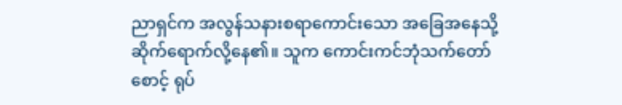ညာရှင်က အလွန်သနားစရာကောင်းသော အခြေအနေသို့ ဆိုက်ရောက်လို့နေ၏။ သူက ကောင်းကင်ဘုံသက်တော်စောင့် ရုပ်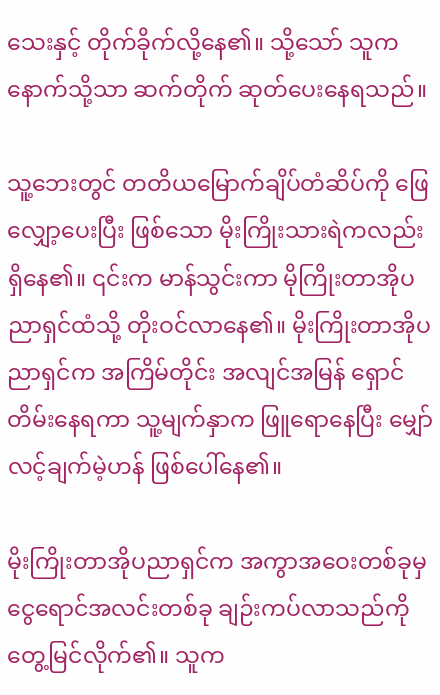သေးနှင့် တိုက်ခိုက်လို့နေ၏။ သို့သော် သူက နောက်သို့သာ ဆက်တိုက် ဆုတ်ပေးနေရသည်။

သူ့ဘေးတွင် တတိယမြောက်ချိပ်တံဆိပ်ကို ဖြေလျှော့ပေးပြီး ဖြစ်သော မိုးကြိုးသားရဲကလည်း ရှိနေ၏။ ၎င်းက မာန်သွင်းကာ မိုကြိုးတာအိုပညာရှင်ထံသို့ တိုးဝင်လာနေ၏။ မိုးကြိုးတာအိုပညာရှင်က အကြိမ်တိုင်း အလျင်အမြန် ရှောင်တိမ်းနေရကာ သူ့မျက်နှာက ဖြူရောနေပြီး မျှော်လင့်ချက်မဲ့ဟန် ဖြစ်ပေါ်နေ၏။

မိုးကြိုးတာအိုပညာရှင်က အကွာအဝေးတစ်ခုမှ ငွေရောင်အလင်းတစ်ခု ချဉ်းကပ်လာသည်ကို တွေ့မြင်လိုက်၏။ သူက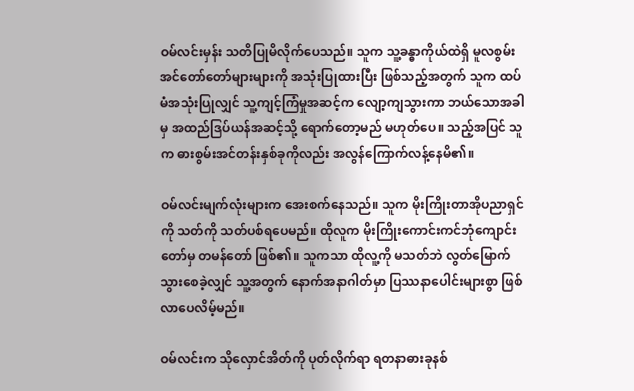ဝမ်လင်းမှန်း သတိပြုမိလိုက်ပေသည်။ သူက သူ့ခန္ဓာကိုယ်ထဲရှိ မူလစွမ်းအင်တော်တော်များများကို အသုံးပြုထားပြီး ဖြစ်သည့်အတွက် သူက ထပ်မံအသုံးပြုလျှင် သူ့ကျင့်ကြံမှုအဆင့်က လျော့ကျသွားကာ ဘယ်သောအခါမှ အထည်ဒြပ်ယန်အဆင့်သို့ ရောက်တော့မည် မဟုတ်ပေ။ သည့်အပြင် သူက ဓားစွမ်းအင်တန်းနှစ်ခုကိုလည်း အလွန်ကြောက်လန့်နေမိ၏။

ဝမ်လင်းမျက်လုံးများက အေးစက်နေသည်။ သူက မိုးကြိုးတာအိုပညာရှင်ကို သတ်ကို သတ်ပစ်ရပေမည်။ ထိုလူက မိုးကြိုးကောင်းကင်ဘုံကျောင်းတော်မှ တမန်တော် ဖြစ်၏။ သူကသာ ထိုလူ့ကို မသတ်ဘဲ လွတ်မြောက်သွားစေခဲ့လျှင် သူ့အတွက် နောက်အနာဂါတ်မှာ ပြဿနာပေါင်းများစွာ ဖြစ်လာပေလိမ့်မည်။

ဝမ်လင်းက သိုလှောင်အိတ်ကို ပုတ်လိုက်ရာ ရတနာဓားခုနစ်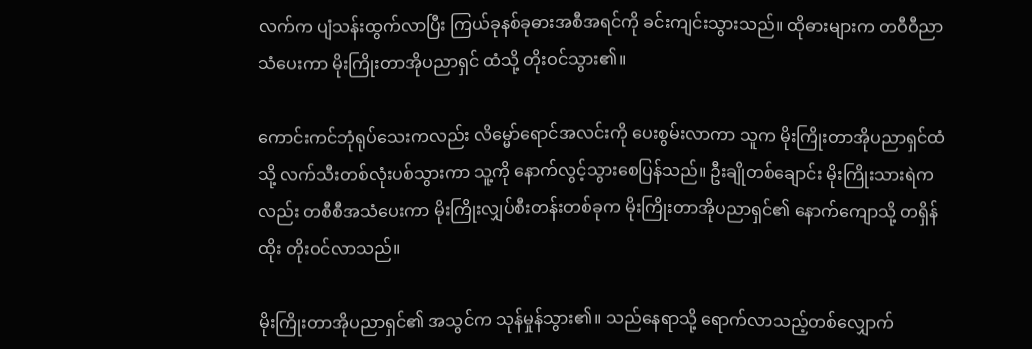လက်က ပျံသန်းထွက်လာပြီး ကြယ်ခုနစ်ခုဓားအစီအရင်ကို ခင်းကျင်းသွားသည်။ ထိုဓားများက တဝီဝီညာသံပေးကာ မိုးကြိုးတာအိုပညာရှင် ထံသို့ တိုးဝင်သွား၏။

ကောင်းကင်ဘုံရုပ်သေးကလည်း လိမ္မော်ရောင်အလင်းကို ပေးစွမ်းလာကာ သူက မိုးကြိုးတာအိုပညာရှင်ထံသို့ လက်သီးတစ်လုံးပစ်သွားကာ သူ့ကို နောက်လွင့်သွားစေပြန်သည်။ ဦးချိုတစ်ချောင်း မိုးကြိုးသားရဲကလည်း တစီစီအသံပေးကာ မိုးကြိုးလျှပ်စီးတန်းတစ်ခုက မိုးကြိုးတာအိုပညာရှင်၏ နောက်ကျောသို့ တရှိန်ထိုး တိုးဝင်လာသည်။

မိုးကြိုးတာအိုပညာရှင်၏ အသွင်က သုန်မှုန်သွား၏။ သည်နေရာသို့ ရောက်လာသည့်တစ်လျှောက်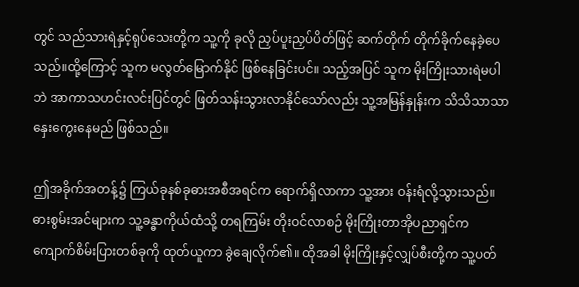တွင် သည်သားရဲနှင့်ရုပ်သေးတို့က သူ့ကို ခုလို ညှပ်ပူးညှပ်ပိတ်ဖြင့် ဆက်တိုက် တိုက်ခိုက်နေခဲ့ပေသည်။ထို့ကြောင့် သူက မလွတ်မြောက်နိုင် ဖြစ်နေခြင်းပင်။ သည့်အပြင် သူက မိုးကြိုးသားရဲမပါဘဲ အာကာသဟင်းလင်းပြင်တွင် ဖြတ်သန်းသွားလာနိုင်သော်လည်း သူ့အမြန်နှုန်းက သိသိသာသာ နှေးကွေးနေမည် ဖြစ်သည်။

ဤအခိုက်အတန့်၌ ကြယ်ခုနစ်ခုဓားအစီအရင်က ရောက်ရှိလာကာ သူ့အား ဝန်းရံလို့သွားသည်။ ဓားစွမ်းအင်များက သူ့ခန္ဓာကိုယ်ထံသို့ တရကြမ်း တိုးဝင်လာစဉ် မိုးကြိုးတာအိုပညာရှင်က ကျောက်စိမ်းပြားတစ်ခုကို ထုတ်ယူကာ ခွဲချေလိုက်၏။ ထိုအခါ မိုးကြိုးနှင့်လျှပ်စီးတို့က သူ့ပတ်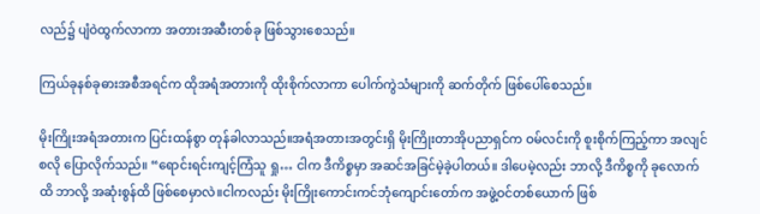လည်၌ ပျံဝဲထွက်လာကာ အတားအဆီးတစ်ခု ဖြစ်သွားစေသည်။

ကြယ်ခုနစ်ခုဓားအစီအရင်က ထိုအရံအတားကို ထိုးစိုက်လာကာ ပေါက်ကွဲသံများကို ဆက်တိုက် ဖြစ်ပေါ်စေသည်။

မိုးကြိုးအရံအတားက ပြင်းထန်စွာ တုန်ခါလာသည်။အရံအတားအတွင်းရှိ မိုးကြိုးတာအိုပညာရှင်က ဝမ်လင်းကို စူးစိုက်ကြည့်ကာ အလျင်စလို ပြောလိုက်သည်။ “ရောင်းရင်းကျင့်ကြံသူ ရှု… ငါက ဒီကိစ္စမှာ အဆင်အခြင်မဲ့ခဲ့ပါတယ်။ ဒါပေမဲ့လည်း ဘာလို့ ဒီကိစ္စကို ခုလောက်ထိ ဘာလို့ အဆုံးစွန်ထိ ဖြစ်စေမှာလဲ။ငါကလည်း မိုးကြိုးကောင်းကင်ဘုံကျောင်းတော်က အဖွဲ့ဝင်တစ်ယောက် ဖြစ်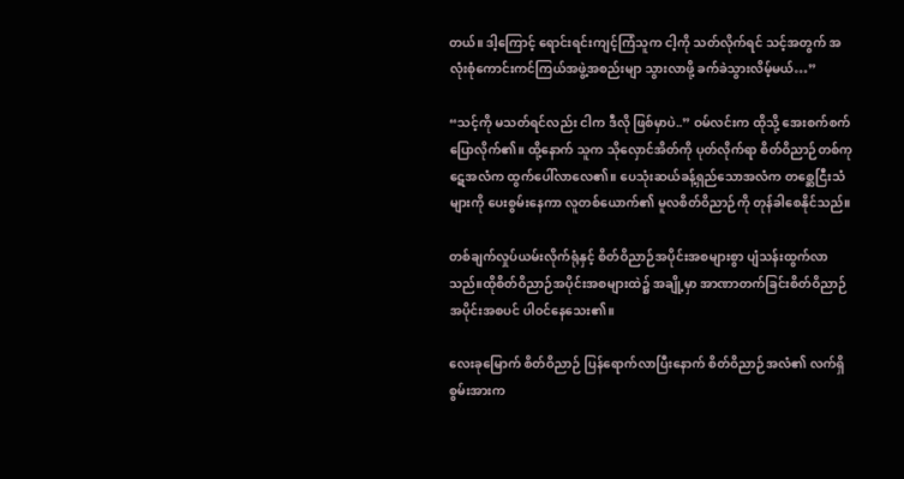တယ်။ ဒါ့ကြောင့် ရောင်းရင်းကျင့်ကြံသူက ငါ့ကို သတ်လိုက်ရင် သင့်အတွက် အလုံးစုံကောင်းကင်ကြယ်အဖွဲ့အစည်းမျာ သွားလာဖို့ ခက်ခဲသွားလိမ့်မယ်…”

“သင့်ကို မသတ်ရင်လည်း ငါက ဒီလို ဖြစ်မှာပဲ..” ဝမ်လင်းက ထိုသို့ အေးစက်စက် ပြောလိုက်၏။ ထို့နောက် သူက သိုလှောင်အိတ်ကို ပုတ်လိုက်ရာ စိတ်ဝိညာဉ်တစ်ကုဋေအလံက ထွက်ပေါ်လာလေ၏။ ပေသုံးဆယ်ခန့်ရှည်သောအလံက တစ္ဆေငြီးသံများကို ပေးစွမ်းနေကာ လူတစ်ယောက်၏ မူလစိတ်ဝိညာဉ်ကို တုန်ခါစေနိုင်သည်။

တစ်ချက်လှုပ်ယမ်းလိုက်ရုံနှင့် စိတ်ဝိညာဉ်အပိုင်းအစများစွာ ပျံသန်းထွက်လာသည်။ထိုစိတ်ဝိညာဉ်အပိုင်းအစများထဲ၌ အချို့မှာ အာဏာတက်ခြင်းစိတ်ဝိညာဉ်အပိုင်းအစပင် ပါဝင်နေသေး၏။

လေးခုမြောက် စိတ်ဝိညာဉ် ပြန်ရောက်လာပြီးနောက် စိတ်ဝိညာဉ်အလံ၏ လက်ရှိစွမ်းအားက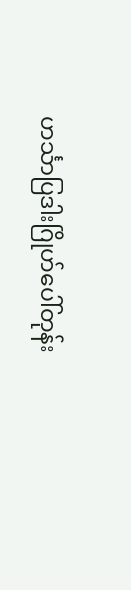ဟင်္သာပြဒါးဂြိုဟ်ပေါ်တုန်း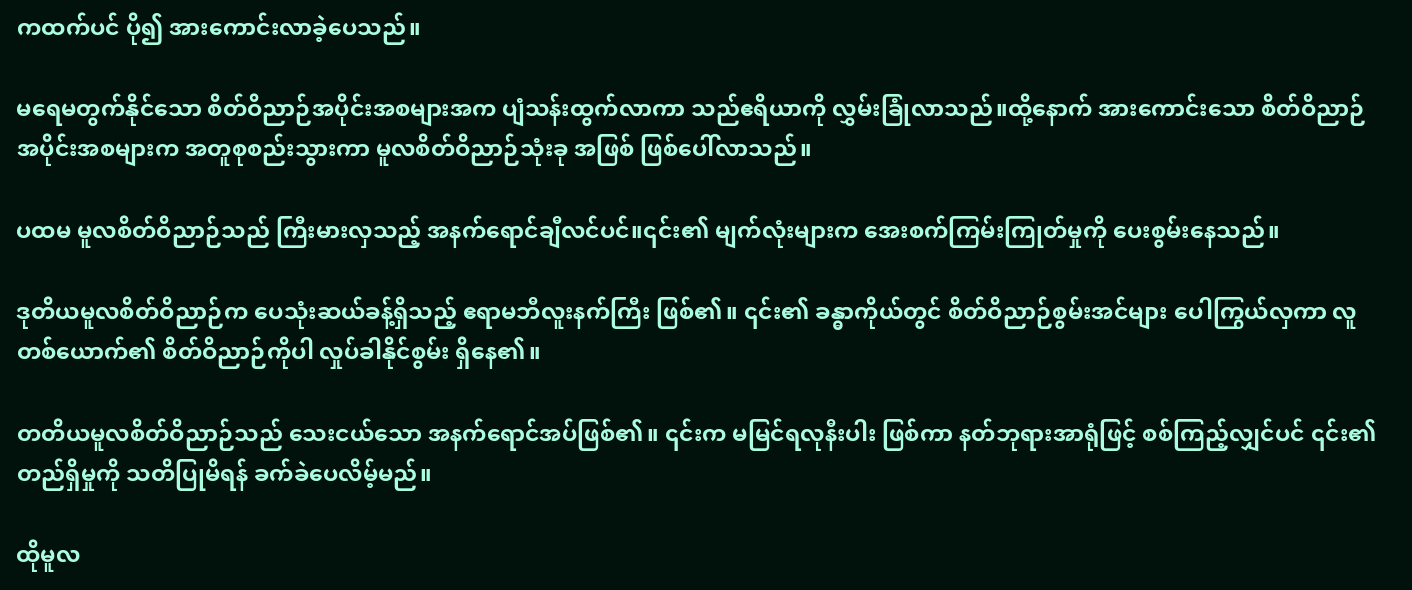ကထက်ပင် ပို၍ အားကောင်းလာခဲ့ပေသည်။

မရေမတွက်နိုင်သော စိတ်ဝိညာဉ်အပိုင်းအစများအက ပျံသန်းထွက်လာကာ သည်ဧရိယာကို လွှမ်းခြုံလာသည်။ထို့နောက် အားကောင်းသော စိတ်ဝိညာဉ်အပိုင်းအစများက အတူစုစည်းသွားကာ မူလစိတ်ဝိညာဉ်သုံးခု အဖြစ် ဖြစ်ပေါ်လာသည်။

ပထမ မူလစိတ်ဝိညာဉ်သည် ကြီးမားလှသည့် အနက်ရောင်ချီလင်ပင်။၎င်း၏ မျက်လုံးများက အေးစက်ကြမ်းကြုတ်မှုကို ပေးစွမ်းနေသည်။

ဒုတိယမူလစိတ်ဝိညာဉ်က ပေသုံးဆယ်ခန့်ရှိသည့် ဧရာမဘီလူးနက်ကြီး ဖြစ်၏။ ၎င်း၏ ခန္ဓာကိုယ်တွင် စိတ်ဝိညာဉ်စွမ်းအင်များ ပေါကြွယ်လှကာ လူတစ်ယောက်၏ စိတ်ဝိညာဉ်ကိုပါ လှုပ်ခါနိုင်စွမ်း ရှိနေ၏။

တတိယမူလစိတ်ဝိညာဉ်သည် သေးငယ်သော အနက်ရောင်အပ်ဖြစ်၏။ ၎င်းက မမြင်ရလုနီးပါး ဖြစ်ကာ နတ်ဘုရားအာရုံဖြင့် စစ်ကြည့်လျှင်ပင် ၎င်း၏ တည်ရှိမှုကို သတိပြုမိရန် ခက်ခဲပေလိမ့်မည်။

ထိုမူလ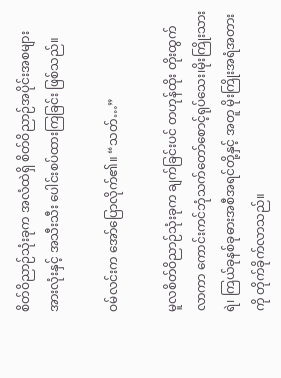စိတ်ဝိညာဉ်သုံးခုက အလံထဲရှိ စိတ်ဝိညာဉ်အပိုင်းအစများအားလုံးနှင့် အသီးသီး ပေါင်းစပ်ထားကြခြင်း ဖြစ်သည်။

ဝမ်လင်းက အော်ပြောလိုက်၏။ “သတ်…”

မူလစိတ်ဝိညာဉ်သုံးခုက ချက်ခြင်းပင် တဟုန်ထိုး တိုးထွက်လာကာ ကောင်းကင်ဘုံသက်တော်စောင့်ရုပ်သေး၊မိုးကြိုးသားရဲ၊ ကြယ်ခုနစ်ခုဓားအစီအရင်တို့နှင့် အတူ မိုးကြိုးအရံအတားကို တိုက်ခိုက်လာသည်။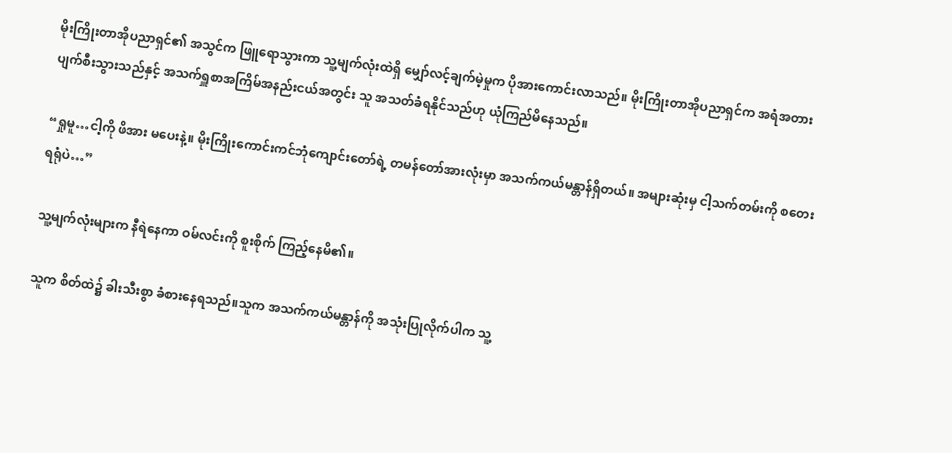မိုးကြိုးတာအိုပညာရှင်၏ အသွင်က ဖြူရောသွားကာ သူ့မျက်လုံးထဲရှိ မျှော်လင့်ချက်မဲ့မှုက ပိုအားကောင်းလာသည်။ မိုးကြိုးတာအိုပညာရှင်က အရံအတား ပျက်စီးသွားသည်နှင့် အသက်ရှူစာအကြိမ်အနည်းငယ်အတွင်း သူ အသတ်ခံရနိုင်သည်ဟု ယုံကြည်မိနေသည်။

“ရှုမူ…ငါ့ကို ဖိအား မပေးနဲ့။ မိုးကြိုးကောင်းကင်ဘုံကျောင်းတော်ရဲ့ တမန်တော်အားလုံးမှာ အသက်ကယ်မန္တာန်ရှိတယ်။ အများဆုံးမှ ငါ့သက်တမ်းကို စတေးရရုံပဲ…”

သူ့မျက်လုံးများက နီရဲနေကာ ဝမ်လင်းကို စူးစိုက် ကြည့်နေမိ၏။

သူက စိတ်ထဲ၌ ခါးသီးစွာ ခံစားနေရသည်။သူက အသက်ကယ်မန္တာန်ကို အသုံးပြုလိုက်ပါက သူ့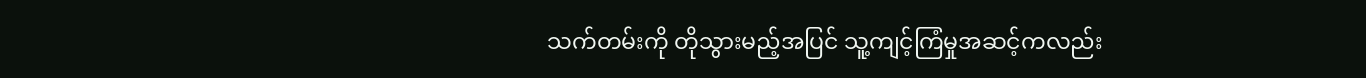သက်တမ်းကို တိုသွားမည့်အပြင် သူ့ကျင့်ကြံမှုအဆင့်ကလည်း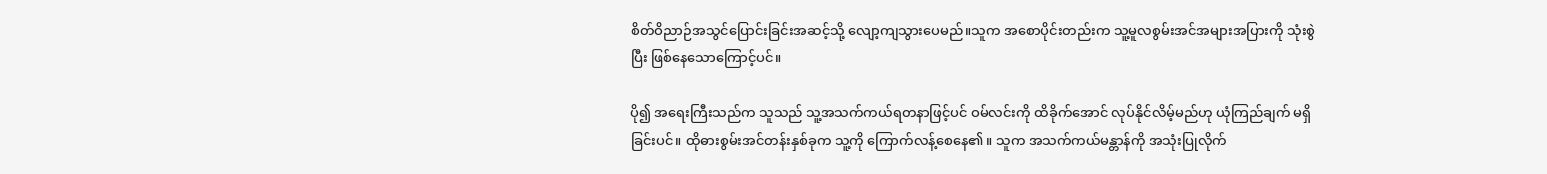စိတ်ဝိညာဉ်အသွင်ပြောင်းခြင်းအဆင့်သို့ လျော့ကျသွားပေမည်။သူက အစောပိုင်းတည်းက သူ့မူလစွမ်းအင်အများအပြားကို သုံးစွဲပြီး ဖြစ်နေသောကြောင့်ပင်။

ပို၍ အရေးကြီးသည်က သူသည် သူ့အသက်ကယ်ရတနာဖြင့်ပင် ဝမ်လင်းကို ထိခိုက်အောင် လုပ်နိုင်လိမ့်မည်ဟု ယုံကြည်ချက် မရှိခြင်းပင်။ ထိုဓားစွမ်းအင်တန်းနှစ်ခုက သူ့ကို ကြောက်လန့်စေနေ၏။ သူက အသက်ကယ်မန္တာန်ကို အသုံးပြုလိုက်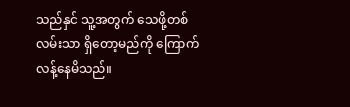သည်နှင် သူ့အတွက် သေဖို့တစ်လမ်းသာ ရှိတော့မည်ကို ကြောက်လန့်နေမိသည်။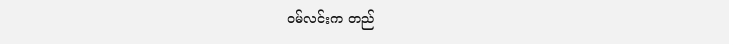ဝမ်လင်းက တည်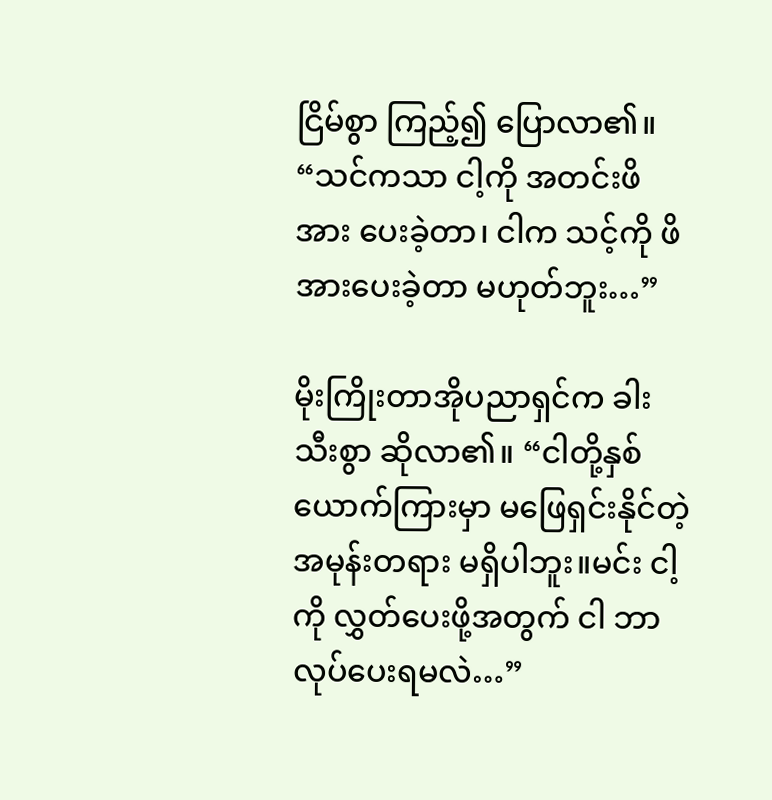ငြိမ်စွာ ကြည့်၍ ပြောလာ၏။ “သင်ကသာ ငါ့ကို အတင်းဖိအား ပေးခဲ့တာ၊ ငါက သင့်ကို ဖိအားပေးခဲ့တာ မဟုတ်ဘူး…”

မိုးကြိုးတာအိုပညာရှင်က ခါးသီးစွာ ဆိုလာ၏။ “ငါတို့နှစ်ယောက်ကြားမှာ မဖြေရှင်းနိုင်တဲ့ အမုန်းတရား မရှိပါဘူး။မင်း ငါ့ကို လွှတ်ပေးဖို့အတွက် ငါ ဘာလုပ်ပေးရမလဲ…”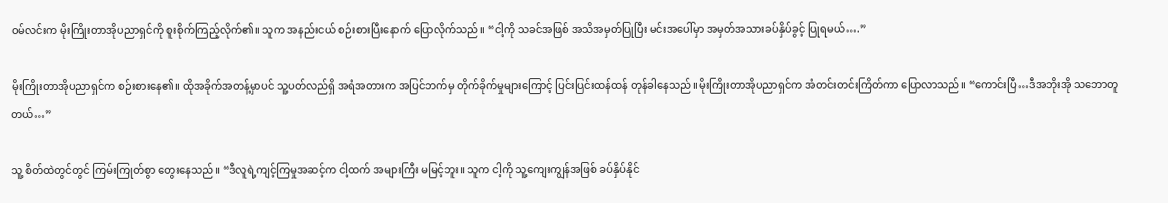ဝမ်လင်းက မိုးကြိုးတာအိုပညာရှင်ကို စူးစိုက်ကြည့်လိုက်၏။ သူက အနည်းငယ် စဉ်းစားပြီးနောက် ပြောလိုက်သည်။ “ငါ့ကို သခင်အဖြစ် အသိအမှတ်ပြုပြီး မင်းအပေါ်မှာ အမှတ်အသားခပ်နှိပ်ခွင့် ပြုရမယ်….”

မိုးကြိုးတာအိုပညာရှင်က စဉ်းစားနေ၏။ ထိုအခိုက်အတန့်မှာပင် သူ့ပတ်လည်ရှိ အရံအတားက အပြင်ဘက်မှ တိုက်ခိုက်မှုများကြောင့် ပြင်းပြင်းထန်ထန် တုန်ခါနေသည်။မိုးကြိုးတာအိုပညာရှင်က အံတင်းတင်းကြိတ်ကာ ပြောလာသည်။ “ကောင်းပြီ…ဒီအဘိုးအို သဘောတူတယ်…”

သူ့ စိတ်ထဲတွင်တွင် ကြမ်းကြုတ်စွာ တွေးနေသည်။ “ဒီလူရဲ့ကျင့်ကြမှုအဆင့်က ငါ့ထက် အများကြီး မမြင့်ဘူး။ သူက ငါ့ကို သူ့ကျေးကျွန်အဖြစ် ခပ်နှိပ်နိုင်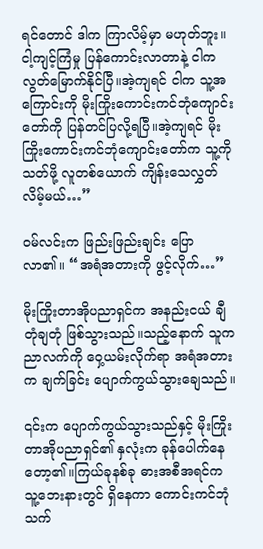ရင်တောင် ဒါက ကြာလိမ့်မှာ မဟုတ်ဘူး။ငါ့ကျင့်ကြံမှု ပြန်ကောင်းလာတာနဲ့ ငါက လွတ်မြောက်နိုင်ပြီ။အဲ့ကျရင် ငါက သူ့အကြောင်းကို မိုးကြိုးကောင်းကင်ဘုံကျောင်းတော်ကို ပြန်တင်ပြလို့ရပြီ။အဲ့ကျရင် မိုးကြိုးကောင်းကင်ဘုံကျောင်းတော်က သူ့ကို သတ်ဖို့ လူတစ်ယောက် ကျိန်းသေလွှတ်လိမ့်မယ်…”

ဝမ်လင်းက ဖြည်းဖြည်းချင်း ပြောလာ၏။ “အရံအတားကို ဖွင့်လိုက်…”

မိုးကြိုးတာအိုပညာရှင်က အနည်းငယ် ချီတုံချတုံ ဖြစ်သွားသည်။သည့်နောက် သူက ညာလက်ကို ဝှေ့ယမ်းလိုက်ရာ အရံအတားက ချက်ခြင်း ပျောက်ကွယ်သွားချေသည်။

၎င်းက ပျောက်ကွယ်သွားသည်နှင့် မိုးကြိုးတာအိုပညာရှင်၏ နှလုံးက ခုန်ပေါက်နေတော့၏။ကြယ်ခုနစ်ခု ဓားအစီအရင်က သူ့ဘေးနားတွင် ရှိနေကာ ကောင်းကင်ဘုံသက်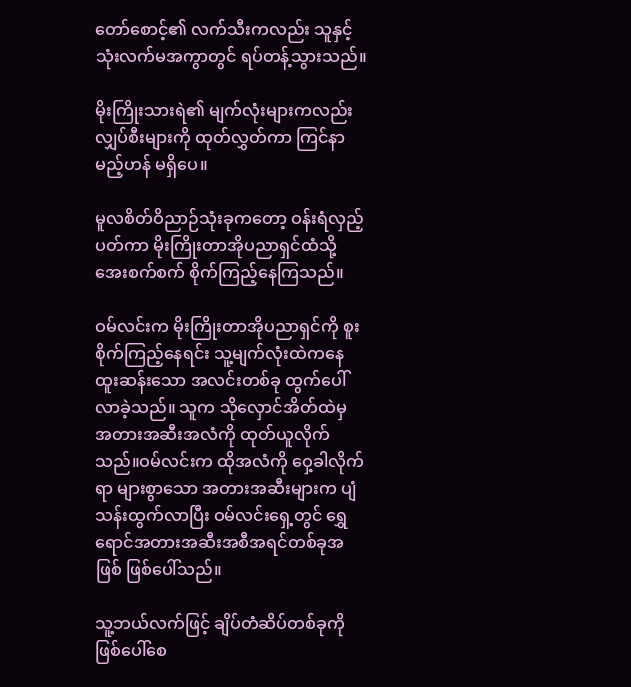တော်စောင့်၏ လက်သီးကလည်း သူနှင့် သုံးလက်မအကွာတွင် ရပ်တန့်သွားသည်။

မိုးကြိုးသားရဲ၏ မျက်လုံးများကလည်း လျှပ်စီးများကို ထုတ်လွှတ်ကာ ကြင်နာမည့်ဟန် မရှိပေ။

မူလစိတ်ဝိညာဉ်သုံးခုကတော့ ဝန်းရံလှည့်ပတ်ကာ မိုးကြိုးတာအိုပညာရှင်ထံသို့ အေးစက်စက် စိုက်ကြည့်နေကြသည်။

ဝမ်လင်းက မိုးကြိုးတာအိုပညာရှင်ကို စူးစိုက်ကြည့်နေရင်း သူ့မျက်လုံးထဲကနေ ထူးဆန်းသော အလင်းတစ်ခု ထွက်ပေါ်လာခဲ့သည်။ သူက သိုလှောင်အိတ်ထဲမှ အတားအဆီးအလံကို ထုတ်ယူလိုက်သည်။ဝမ်လင်းက ထိုအလံကို ဝှေ့ခါလိုက်ရာ များစွာသော အတားအဆီးများက ပျံသန်းထွက်လာပြီး ဝမ်လင်းရှေ့တွင် ရွှေရောင်အတားအဆီးအစီအရင်တစ်ခုအဖြစ် ဖြစ်ပေါ်သည်။

သူ့ဘယ်လက်ဖြင့် ချိပ်တံဆိပ်တစ်ခုကို ဖြစ်ပေါ်စေ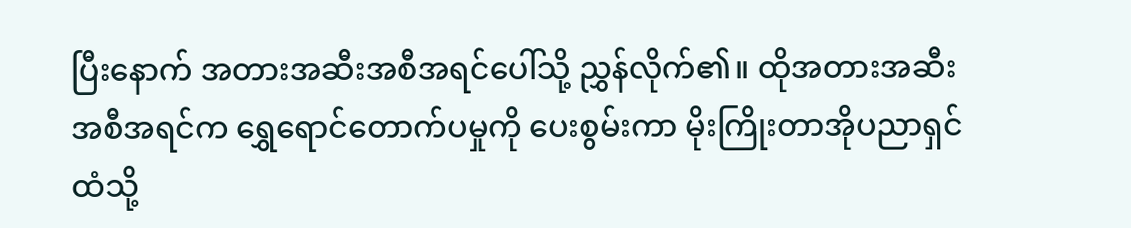ပြီးနောက် အတားအဆီးအစီအရင်ပေါ်သို့ ညွှန်လိုက်၏။ ထိုအတားအဆီးအစီအရင်က ရွှေရောင်တောက်ပမှုကို ပေးစွမ်းကာ မိုးကြိုးတာအိုပညာရှင် ထံသို့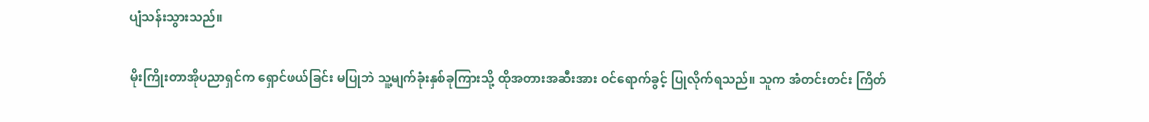ပျံသန်းသွားသည်။

မိုးကြိုးတာအိုပညာရှင်က ရှောင်ဖယ်ခြင်း မပြုဘဲ သူ့မျက်ခုံးနှစ်ခုကြားသို့ ထိုအတားအဆီးအား ဝင်ရောက်ခွင့် ပြုလိုက်ရသည်။ သူက အံတင်းတင်း ကြိတ်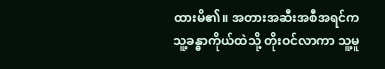ထားမိ၏။ အတားအဆီးအစီအရင်က သူ့ခန္ဓာကိုယ်ထဲသို့ တိုးဝင်လာကာ သူ့မူ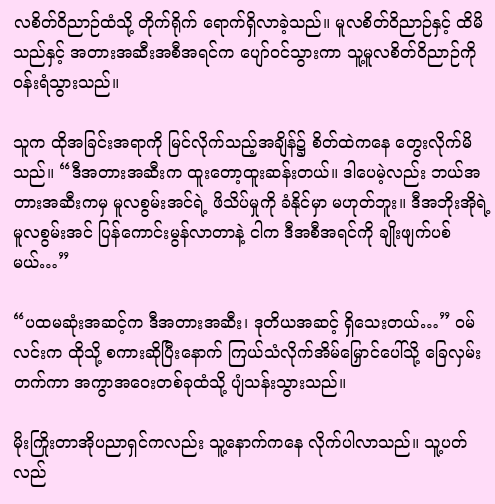လစိတ်ဝိညာဉ်ထံသို့ တိုက်ရိုက် ရောက်ရှိလာခဲ့သည်။ မူလစိတ်ဝိညာဉ်နှင့် ထိမိသည်နှင့် အတားအဆီးအစီအရင်က ပျော်ဝင်သွားကာ သူ့မူလစိတ်ဝိညာဉ်ကို ဝန်းရံသွားသည်။

သူက ထိုအခြင်းအရာကို မြင်လိုက်သည့်အချိန်၌ စိတ်ထဲကနေ တွေးလိုက်မိသည်။ “ဒီအတားအဆီးက ထူးတော့ထူးဆန်းတယ်။ ဒါပေမဲ့လည်း ဘယ်အတားအဆီးကမှ မူလစွမ်းအင်ရဲ့ ဖိသိပ်မှုကို ခံနိုင်မှာ မဟုတ်ဘူး။ ဒီအဘိုးအိုရဲ့ မူလစွမ်းအင် ပြန်ကောင်းမွန်လာတာနဲ့ ငါက ဒီအစီအရင်ကို ချိုးဖျက်ပစ်မယ်…”

“ပထမဆုံးအဆင့်က ဒီအတားအဆီး၊ ဒုတိယအဆင့် ရှိသေးတယ်…” ဝမ်လင်းက ထိုသို့ စကားဆိုပြီးနောက် ကြယ်သံလိုက်အိမ်မြှောင်ပေါ်သို့ ခြေလှမ်းတက်ကာ အကွာအဝေးတစ်ခုထံသို့ ပျံသန်းသွားသည်။

မိုးကြိုးတာအိုပညာရှင်ကလည်း သူ့နောက်ကနေ လိုက်ပါလာသည်။ သူ့ပတ်လည်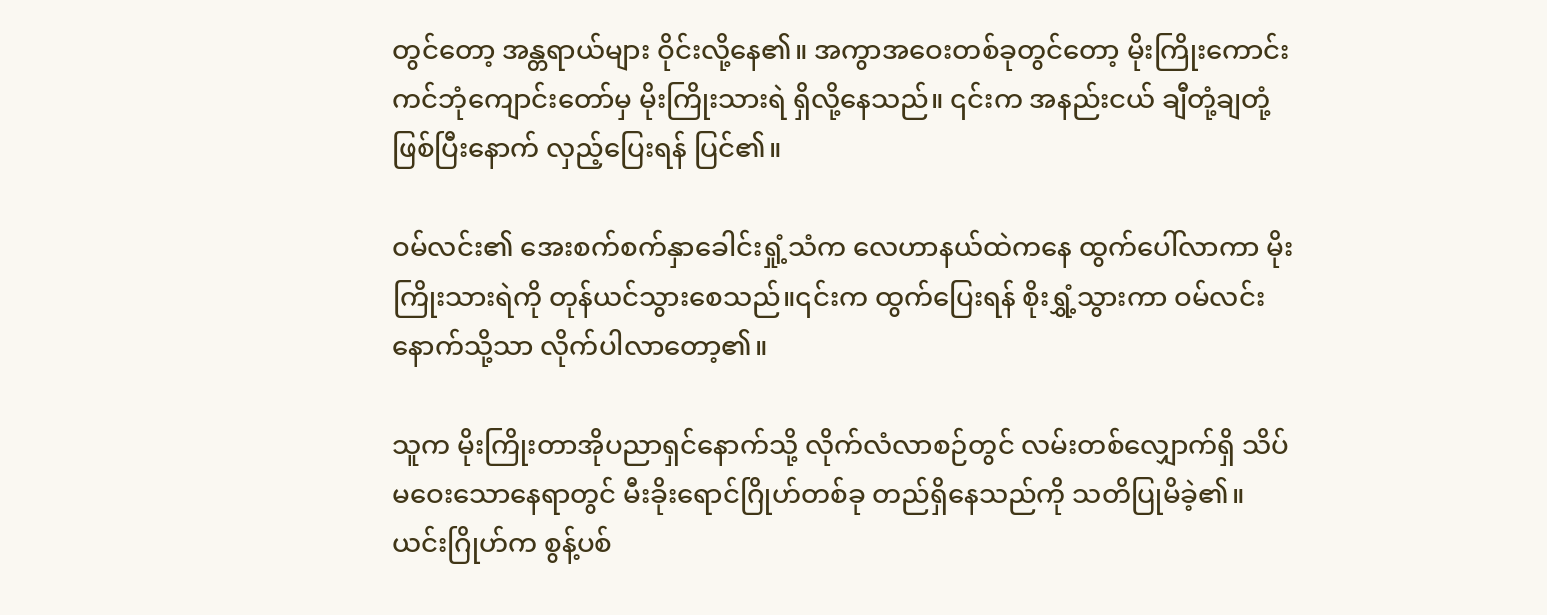တွင်တော့ အန္တရာယ်များ ဝိုင်းလို့နေ၏။ အကွာအဝေးတစ်ခုတွင်တော့ မိုးကြိုးကောင်းကင်ဘုံကျောင်းတော်မှ မိုးကြိုးသားရဲ ရှိလို့နေသည်။ ၎င်းက အနည်းငယ် ချီတုံ့ချတုံ့ဖြစ်ပြီးနောက် လှည့်ပြေးရန် ပြင်၏။

ဝမ်လင်း၏ အေးစက်စက်နှာခေါင်းရှုံ့သံက လေဟာနယ်ထဲကနေ ထွက်ပေါ်လာကာ မိုးကြိုးသားရဲကို တုန်ယင်သွားစေသည်။၎င်းက ထွက်ပြေးရန် စိုးရွှံ့သွားကာ ဝမ်လင်းနောက်သို့သာ လိုက်ပါလာတော့၏။

သူက မိုးကြိုးတာအိုပညာရှင်နောက်သို့ လိုက်လံလာစဉ်တွင် လမ်းတစ်လျှောက်ရှိ သိပ်မဝေးသောနေရာတွင် မီးခိုးရောင်ဂြိုဟ်တစ်ခု တည်ရှိနေသည်ကို သတိပြုမိခဲ့၏။ ယင်းဂြိုဟ်က စွန့်ပစ်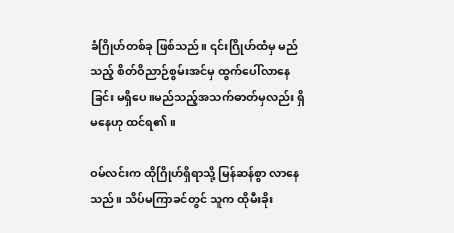ခံဂြိုဟ်တစ်ခု ဖြစ်သည်။ ၎င်းဂြိုဟ်ထံမှ မည်သည့် စိတ်ဝိညာဉ်စွမ်းအင်မှ ထွက်ပေါ်လာနေခြင်း မရှိပေ။မည်သည့်အသက်ဓာတ်မှလည်း ရှိမနေဟု ထင်ရ၏။

ဝမ်လင်းက ထိုဂြိုဟ်ရှိရာသို့ မြန်ဆန်စွာ လာနေသည်။ သိပ်မကြာခင်တွင် သူက ထိုမီးခိုး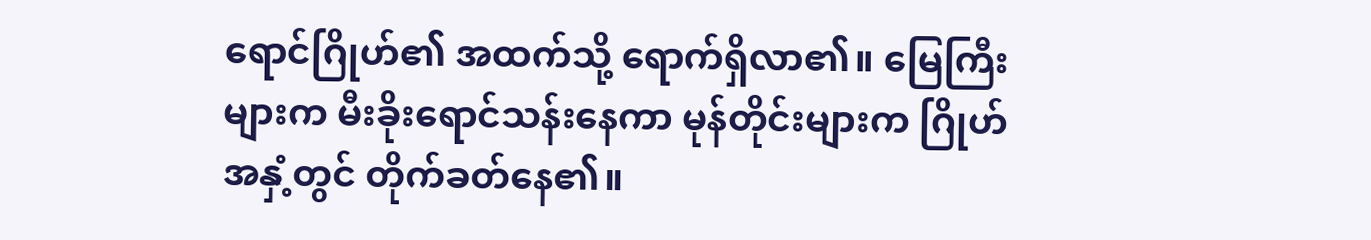ရောင်ဂြိုဟ်၏ အထက်သို့ ရောက်ရှိလာ၏။ မြေကြီးများက မီးခိုးရောင်သန်းနေကာ မုန်တိုင်းများက ဂြိုဟ်အနှံ့တွင် တိုက်ခတ်နေ၏။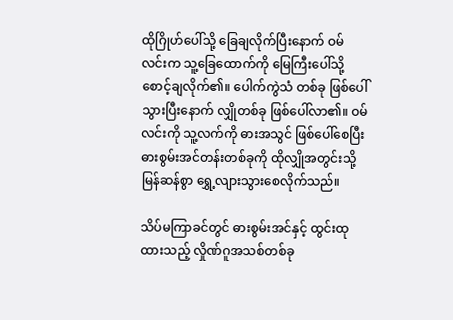ထိုဂြိုဟ်ပေါ်သို့ ခြေချလိုက်ပြီးနောက် ဝမ်လင်းက သူ့ခြေထောက်ကို မြေကြီးပေါ်သို့ စောင့်ချလိုက်၏။ ပေါက်ကွဲသံ တစ်ခု ဖြစ်ပေါ်သွားပြီးနောက် လျှိုတစ်ခု ဖြစ်ပေါ်လာ၏။ ဝမ်လင်းကို သူ့လက်ကို ဓားအသွင် ဖြစ်ပေါ်စေပြီး ဓားစွမ်းအင်တန်းတစ်ခုကို ထိုလျှိုအတွင်းသို့ မြန်ဆန်စွာ ရွှေ့လျားသွားစေလိုက်သည်။

သိပ်မကြာခင်တွင် ဓားစွမ်းအင်နှင့် ထွင်းထုထားသည့် လှိုဏ်ဂူအသစ်တစ်ခု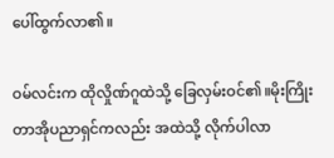ပေါ်ထွက်လာ၏။

ဝမ်လင်းက ထိုလှိုဏ်ဂူထဲသို့ ခြေလှမ်းဝင်၏။မိုးကြိုးတာအိုပညာရှင်ကလည်း အထဲသို့ လိုက်ပါလာ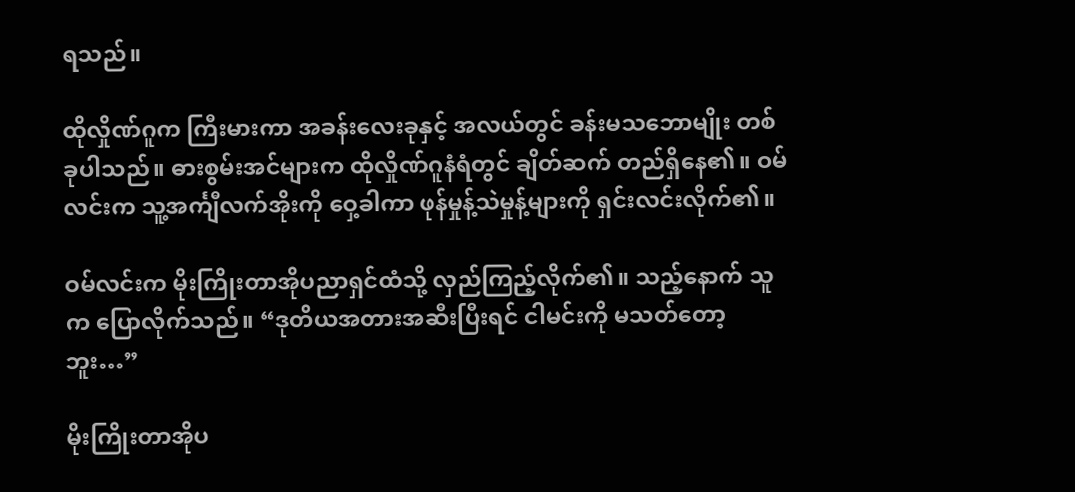ရသည်။

ထိုလှိုဏ်ဂူက ကြီးမားကာ အခန်းလေးခုနှင့် အလယ်တွင် ခန်းမသဘောမျိုး တစ်ခုပါသည်။ ဓားစွမ်းအင်များက ထိုလှိုဏ်ဂူနံရံတွင် ချိတ်ဆက် တည်ရှိနေ၏။ ဝမ်လင်းက သူ့အင်္ကျီလက်အိုးကို ဝှေ့ခါကာ ဖုန်မှုန့်သဲမှုန့်များကို ရှင်းလင်းလိုက်၏။

ဝမ်လင်းက မိုးကြိုးတာအိုပညာရှင်ထံသို့ လှည်ကြည့်လိုက်၏။ သည့်နောက် သူက ပြောလိုက်သည်။ “ဒုတိယအတားအဆီးပြီးရင် ငါမင်းကို မသတ်တော့ဘူး…”

မိုးကြိုးတာအိုပ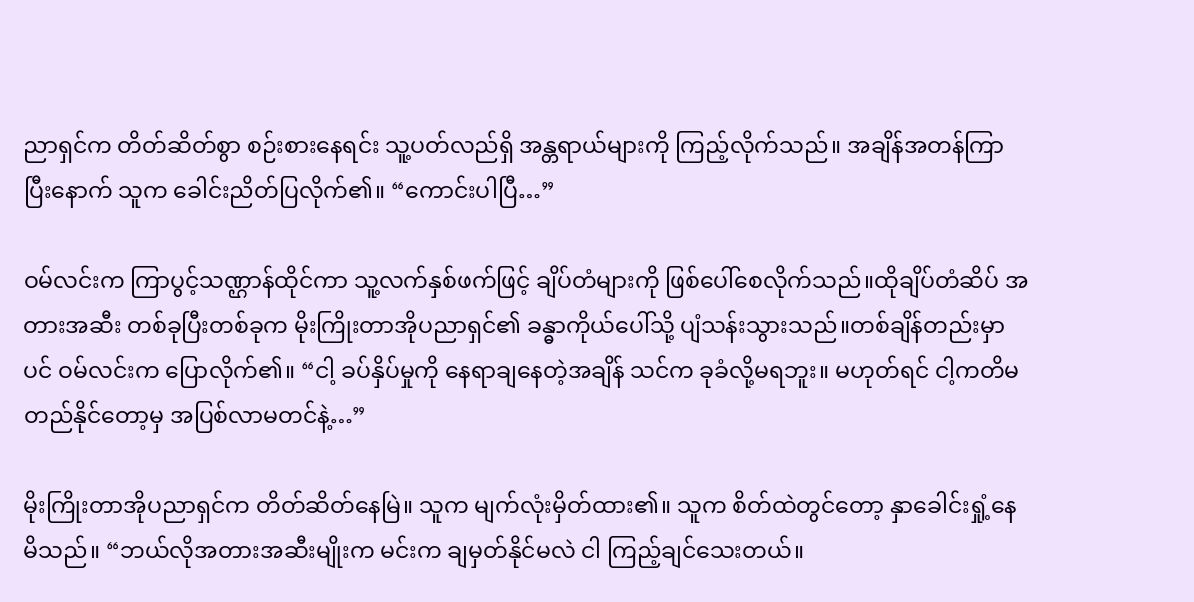ညာရှင်က တိတ်ဆိတ်စွာ စဉ်းစားနေရင်း သူ့ပတ်လည်ရှိ အန္တရာယ်များကို ကြည့်လိုက်သည်။ အချိန်အတန်ကြာပြီးနောက် သူက ခေါင်းညိတ်ပြလိုက်၏။ “ကောင်းပါပြီ…”

ဝမ်လင်းက ကြာပွင့်သဏ္ဌာန်ထိုင်ကာ သူ့လက်နှစ်ဖက်ဖြင့် ချိပ်တံများကို ဖြစ်ပေါ်စေလိုက်သည်။ထိုချိပ်တံဆိပ် အတားအဆီး တစ်ခုပြီးတစ်ခုက မိုးကြိုးတာအိုပညာရှင်၏ ခန္ဓာကိုယ်ပေါ်သို့ ပျံသန်းသွားသည်။တစ်ချိန်တည်းမှာပင် ဝမ်လင်းက ပြောလိုက်၏။ “ငါ့ ခပ်နှိပ်မှုကို နေရာချနေတဲ့အချိန် သင်က ခုခံလို့မရဘူး။ မဟုတ်ရင် ငါ့ကတိမတည်နိုင်တော့မှ အပြစ်လာမတင်နဲ့…”

မိုးကြိုးတာအိုပညာရှင်က တိတ်ဆိတ်နေမြဲ။ သူက မျက်လုံးမှိတ်ထား၏။ သူက စိတ်ထဲတွင်တော့ နှာခေါင်းရှုံ့နေမိသည်။ “ဘယ်လိုအတားအဆီးမျိုးက မင်းက ချမှတ်နိုင်မလဲ ငါ ကြည့်ချင်သေးတယ်။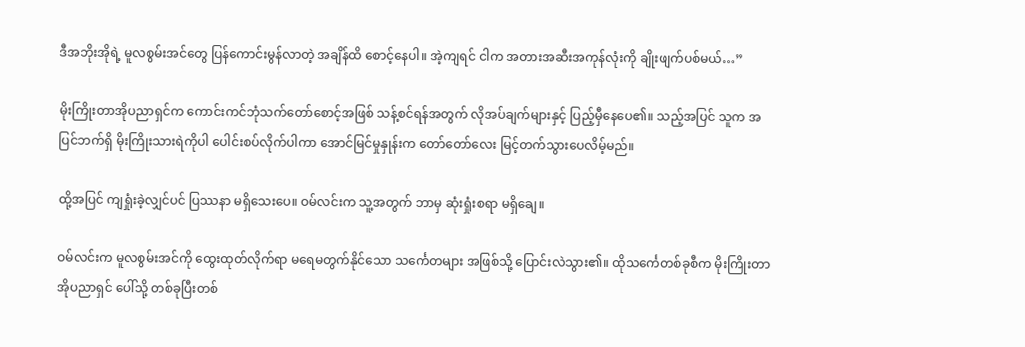ဒီအဘိုးအိုရဲ့ မူလစွမ်းအင်တွေ ပြန်ကောင်းမွန်လာတဲ့ အချိန်ထိ စောင့်နေပါ။ အဲ့ကျရင် ငါက အတားအဆီးအကုန်လုံးကို ချိုးဖျက်ပစ်မယ်…”

မိုးကြိုးတာအိုပညာရှင်က ကောင်းကင်ဘုံသက်တော်စောင့်အဖြစ် သန့်စင်ရန်အတွက် လိုအပ်ချက်များနှင့် ပြည့်မှီနေပေ၏။ သည့်အပြင် သူက အပြင်ဘက်ရှိ မိုးကြိုးသားရဲကိုပါ ပေါင်းစပ်လိုက်ပါကာ အောင်မြင်မှုနှုန်းက တော်တော်လေး မြင့်တက်သွားပေလိမ့်မည်။

ထို့အပြင် ကျရှုံးခဲ့လျှင်ပင် ပြဿနာ မရှိသေးပေ။ ဝမ်လင်းက သူ့အတွက် ဘာမှ ဆုံးရှုံးစရာ မရှိချေ။

ဝမ်လင်းက မူလစွမ်းအင်ကို ထွေးထုတ်လိုက်ရာ မရေမတွက်နိုင်သော သင်္ကေတများ အဖြစ်သို့ ပြောင်းလဲသွား၏။ ထိုသင်္ကေတစ်ခုစီက မိုးကြိုးတာအိုပညာရှင် ပေါ်သို့ တစ်ခုပြီးတစ်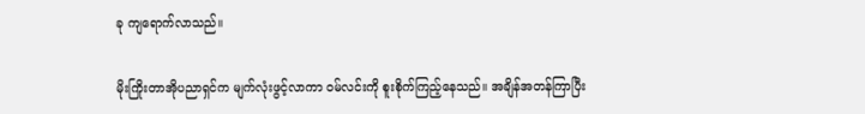ခု ကျရောက်လာသည်။

မိုးကြိုးတာအိုပညာရှင်က မျက်လုံးဖွင့်လာကာ ဝမ်လင်းကို စူးစိုက်ကြည့်နေသည်။ အချိန်အတန်ကြာပြီး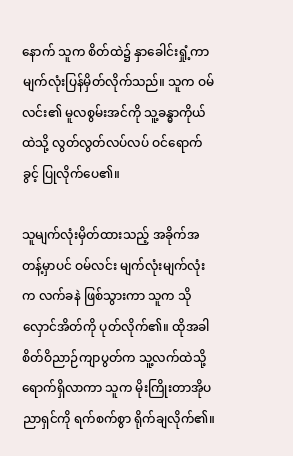နောက် သူက စိတ်ထဲ၌ နှာခေါင်းရှုံ့ကာ မျက်လုံးပြန်မှိတ်လိုက်သည်။ သူက ဝမ်လင်း၏ မူလစွမ်းအင်ကို သူ့ခန္ဓာကိုယ်ထဲသို့ လွတ်လွတ်လပ်လပ် ဝင်ရောက်ခွင့် ပြုလိုက်ပေ၏။

သူမျက်လုံးမှိတ်ထားသည့် အခိုက်အတန့်မှာပင် ဝမ်လင်း မျက်လုံးမျက်လုံးက လက်ခနဲ ဖြစ်သွားကာ သူက သိုလှောင်အိတ်ကို ပုတ်လိုက်၏။ ထိုအခါ စိတ်ဝိညာဉ်ကျာပွတ်က သူ့လက်ထဲသို့ ရောက်ရှိလာကာ သူက မိုးကြိုးတာအိုပညာရှင်ကို ရက်စက်စွာ ရိုက်ချလိုက်၏။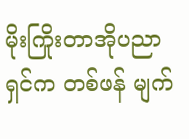မိုးကြိုးတာအိုပညာရှင်က တစ်ဖန် မျက်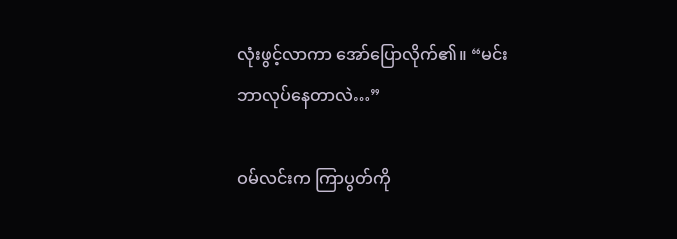လုံးဖွင့်လာကာ အော်ပြောလိုက်၏။ “မင်း ဘာလုပ်နေတာလဲ…”

ဝမ်လင်းက ကြာပွတ်ကို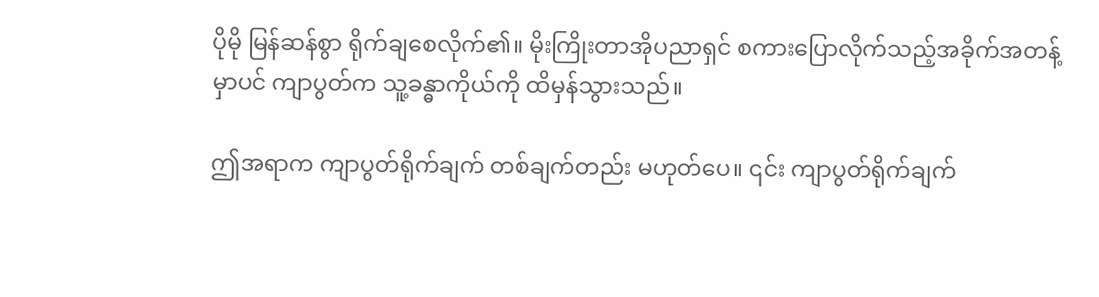ပိုမို မြန်ဆန်စွာ ရိုက်ချစေလိုက်၏။ မိုးကြိုးတာအိုပညာရှင် စကားပြောလိုက်သည့်အခိုက်အတန့်မှာပင် ကျာပွတ်က သူ့ခန္ဓာကိုယ်ကို ထိမှန်သွားသည်။

ဤအရာက ကျာပွတ်ရိုက်ချက် တစ်ချက်တည်း မဟုတ်ပေ။ ၎င်း ကျာပွတ်ရိုက်ချက်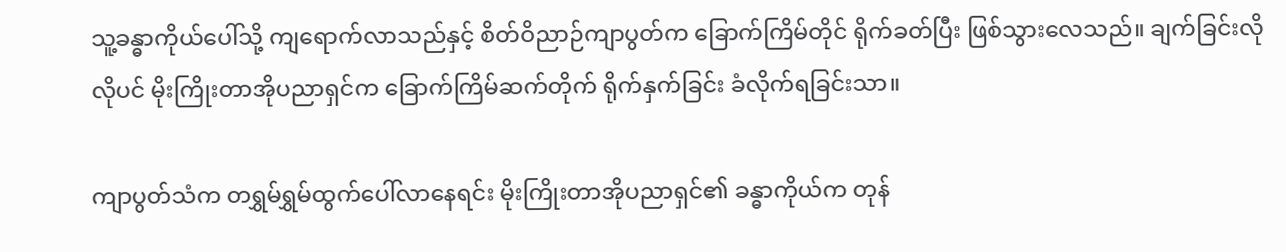သူ့ခန္ဓာကိုယ်ပေါ်သို့ ကျရောက်လာသည်နှင့် စိတ်ဝိညာဉ်ကျာပွတ်က ခြောက်ကြိမ်တိုင် ရိုက်ခတ်ပြီး ဖြစ်သွားလေသည်။ ချက်ခြင်းလိုလိုပင် မိုးကြိုးတာအိုပညာရှင်က ခြောက်ကြိမ်ဆက်တိုက် ရိုက်နှက်ခြင်း ခံလိုက်ရခြင်းသာ။

ကျာပွတ်သံက တရွှမ်ရွှမ်ထွက်ပေါ်လာနေရင်း မိုးကြိုးတာအိုပညာရှင်၏ ခန္ဓာကိုယ်က တုန်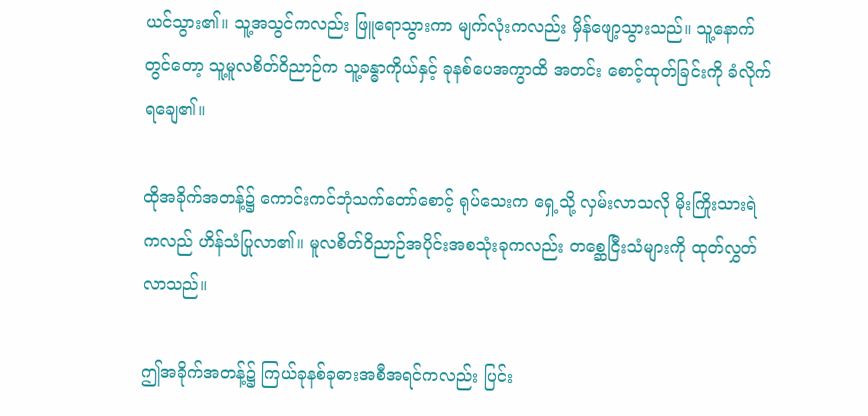ယင်သွား၏။ သူ့အသွင်ကလည်း ဖြူရောသွားကာ မျက်လုံးကလည်း မှိန်ဖျော့သွားသည်။ သူ့နောက်တွင်တော့ သူ့မူလစိတ်ဝိညာဉ်က သူ့ခန္ဓာကိုယ်နှင့် ခုနစ်ပေအကွာထိ အတင်း စောင့်ထုတ်ခြင်းကို ခံလိုက်ရချေ၏။

ထိုအခိုက်အတန့်၌ ကောင်းကင်ဘုံသက်တော်စောင့် ရုပ်သေးက ရှေ့သို့ လှမ်းလာသလို မိုးကြိုးသားရဲကလည် ဟိန်သံပြုလာ၏။ မူလစိတ်ဝိညာဉ်အပိုင်းအစသုံးခုကလည်း တစ္ဆေငြီးသံများကို ထုတ်လွှတ်လာသည်။

ဤအခိုက်အတန့်၌ ကြယ်ခုနစ်ခုဓားအစီအရင်ကလည်း ပြင်း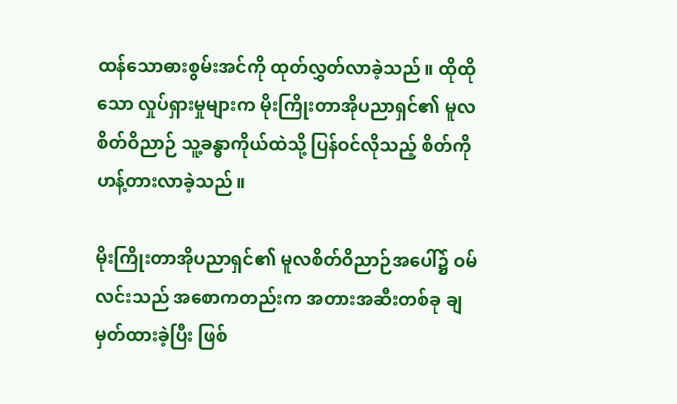ထန်သောဓားစွမ်းအင်ကို ထုတ်လွှတ်လာခဲ့သည်။ ထိုထိုသော လှုပ်ရှားမှုများက မိုးကြိုးတာအိုပညာရှင်၏ မူလစိတ်ဝိညာဉ် သူ့ခန္ဓာကိုယ်ထဲသို့ ပြန်ဝင်လိုသည့် စိတ်ကို ဟန့်တားလာခဲ့သည်။

မိုးကြိုးတာအိုပညာရှင်၏ မူလစိတ်ဝိညာဉ်အပေါ်၌ ဝမ်လင်းသည် အစောကတည်းက အတားအဆီးတစ်ခု ချမှတ်ထားခဲ့ပြီး ဖြစ်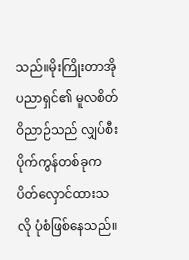သည်။မိုးကြိုးတာအိုပညာရှင်၏ မူလစိတ်ဝိညာဉ်သည် လျှပ်စီးပိုက်ကွန်တစ်ခုက ပိတ်လှောင်ထားသလို ပုံစံဖြစ်နေသည်။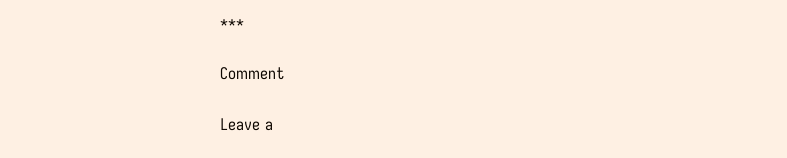***

Comment

Leave a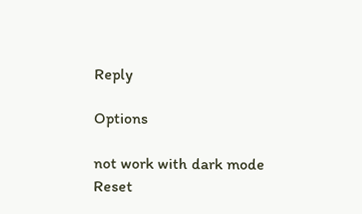Reply

Options

not work with dark mode
Reset